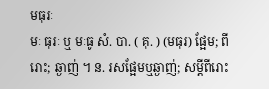មធុរៈ
មៈ ធុរៈ ឬ មៈធូ សំ. បា. ( គុ. ) (មធុរ) ផ្អែម; ពីរោះ; ឆ្ងាញ់ ។ ន. រសផ្អែមឬឆ្ងាញ់; សម្ដីពីរោះ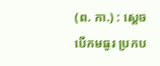(ព. កា.) : ស្ដេចបើកមធូរ ប្រកប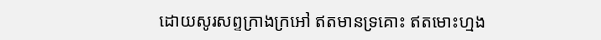ដោយសូរសព្ទក្រាងក្រអៅ ឥតមានទ្រគោះ ឥតមោះហ្មង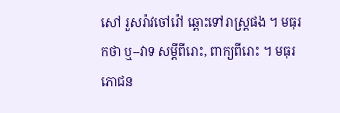សៅ រួសរ៉ាវចៅរ៉ៅ ឆ្ពោះទៅរាស្ត្រផង ។ មធុរកថា ឬ--វាទ សម្ដីពីរោះ, ពាក្យពីរោះ ។ មធុរភោជន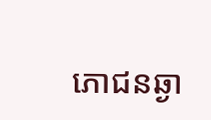ភោជនឆ្ងា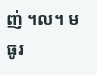ញ់ ។ល។ មធូរ